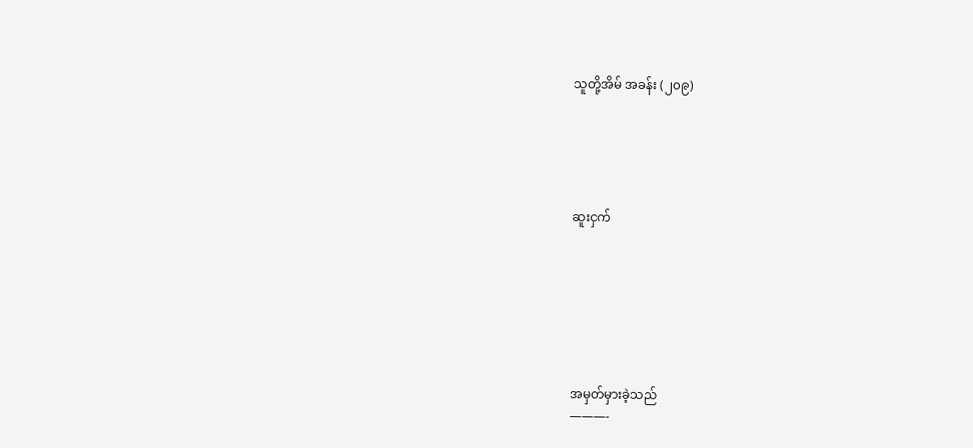သူတို့အိမ် အခန်း (၂၀၉)





ဆူးငှက်







အမှတ်မှားခဲ့သည်
———-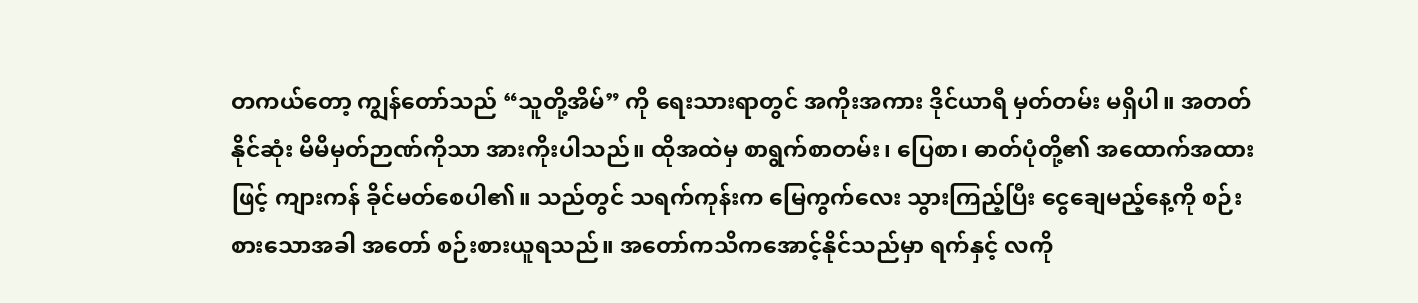တကယ်တော့ ကျွန်တော်သည် “သူတို့အိမ်” ကို ရေးသားရာတွင် အကိုးအကား ဒိုင်ယာရီ မှတ်တမ်း မရှိပါ။ အတတ်နိုင်ဆုံး မိမိမှတ်ဉာဏ်ကိုသာ အားကိုးပါသည်။ ထိုအထဲမှ စာရွက်စာတမ်း၊ ပြေစာ၊ ဓာတ်ပုံတို့၏ အထောက်အထားဖြင့် ကျားကန် ခိုင်မတ်စေပါ၏။ သည်တွင် သရက်ကုန်းက မြေကွက်လေး သွားကြည့်ပြီး ငွေချေမည့်နေ့ကို စဉ်းစားသောအခါ အတော် စဉ်းစားယူရသည်။ အတော်ကသိကအောင့်နိုင်သည်မှာ ရက်နှင့် လကို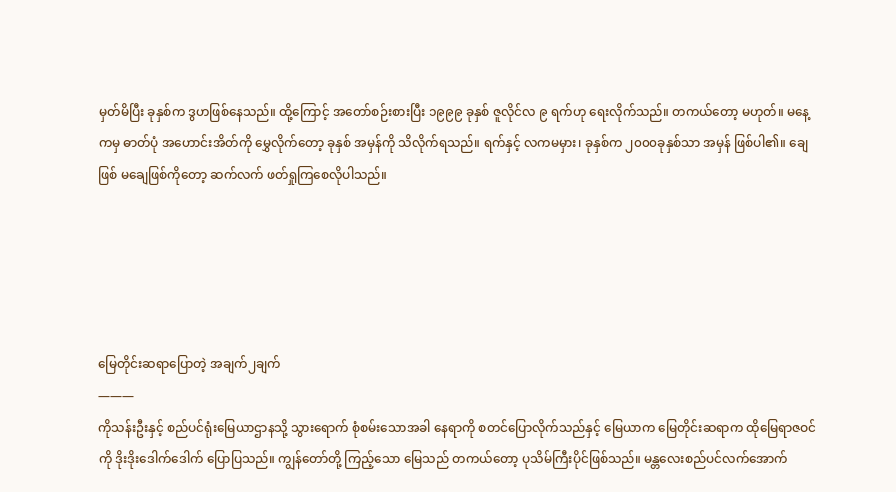မှတ်မိပြီး ခုနှစ်က ဒွဟဖြစ်နေသည်။ ထို့ကြောင့် အတော်စဉ်းစားပြီး ၁၉၉၉ ခုနှစ် ဇူလိုင်လ ၉ ရက်ဟု ရေးလိုက်သည်။ တကယ်တော့ မဟုတ်။ မနေ့ကမှ ဓာတ်ပုံ အဟောင်းအိတ်ကို မွှေလိုက်တော့ ခုနှစ် အမှန်ကို သိလိုက်ရသည်။ ရက်နှင့် လကမမှား၊ ခုနှစ်က ၂၀၀၀ခုနှစ်သာ အမှန် ဖြစ်ပါ၏။ ချေဖြစ် မချေဖြစ်ကိုတော့ ဆက်လက် ဖတ်ရှုကြစေလိုပါသည်။





မြေတိုင်းဆရာပြောတဲ့ အချက်၂ချက်
———
ကိုသန်းဦးနှင့် စည်ပင်ရုံးမြေယာဌာနသို့ သွားရောက် စုံစမ်းသောအခါ နေရာကို စတင်ပြောလိုက်သည်နှင့် မြေယာက မြေတိုင်းဆရာက ထိုမြေရာဇဝင်ကို ဒိုးဒိုးဒေါက်ဒေါက် ပြောပြသည်။ ကျွန်တော်တို့ ကြည့်သော မြေသည် တကယ်တော့ ပုသိမ်ကြီးပိုင်ဖြစ်သည်။ မန္တလေးစည်ပင်လက်အောက်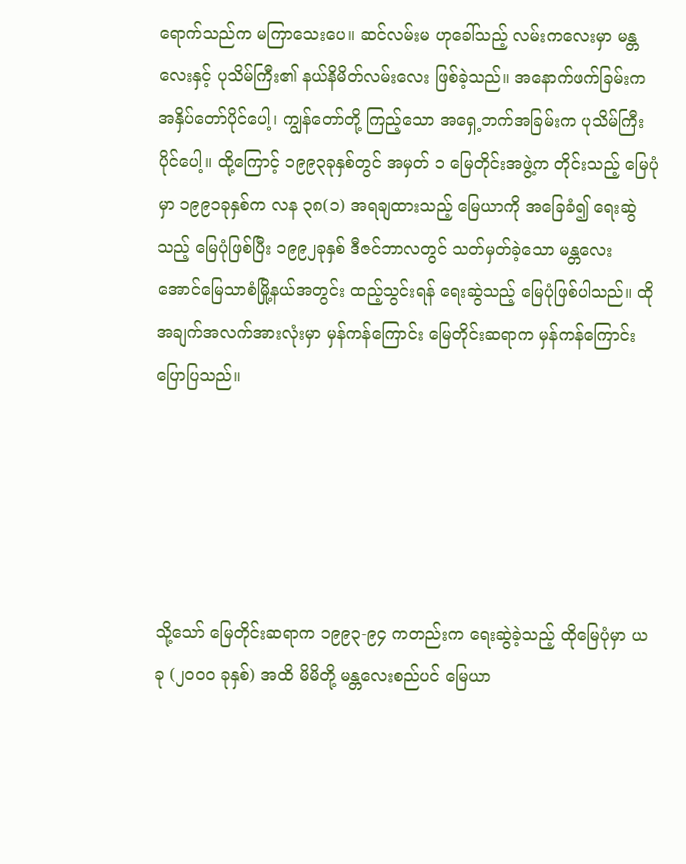ရောက်သည်က မကြာသေးပေ။ ဆင်လမ်းမ ဟုခေါ်သည့် လမ်းကလေးမှာ မန္တလေးနှင့် ပုသိမ်ကြီး၏ နယ်နိမိတ်လမ်းလေး ဖြစ်ခဲ့သည်။ အနောက်ဖက်ခြမ်းက အနှိပ်တော်ပိုင်ပေါ့၊ ကျွန်တော်တို့ ကြည့်သော အရှေ့ဘက်အခြမ်းက ပုသိမ်ကြီးပိုင်ပေါ့။ ထို့ကြောင့် ၁၉၉၃ခုနှစ်တွင် အမှတ် ၁ မြေတိုင်းအဖွဲ့က တိုင်းသည့် မြေပုံမှာ ၁၉၉၁ခုနှစ်က လန ၃၈(၁) အရချထားသည့် မြေယာကို အခြေခံ၍ ရေးဆွဲသည့် မြေပုံဖြစ်ပြီး ၁၉၉၂ခုနှစ် ဒီဇင်ဘာလတွင် သတ်မှတ်ခဲ့သော မန္တလေး အောင်မြေသာစံမြို့နယ်အတွင်း ထည့်သွင်းရန် ရေးဆွဲသည့် မြေပုံဖြစ်ပါသည်။ ထိုအချက်အလက်အားလုံးမှာ မှန်ကန်ကြောင်း မြေတိုင်းဆရာက မှန်ကန်ကြောင်း ပြောပြသည်။





သို့သော် မြေတိုင်းဆရာက ၁၉၉၃-၉၄ ကတည်းက ရေးဆွဲခဲ့သည့် ထိုမြေပုံမှာ ယခု (၂၀၀၀ ခုနှစ်) အထိ မိမိတို့ မန္တလေးစည်ပင် မြေယာ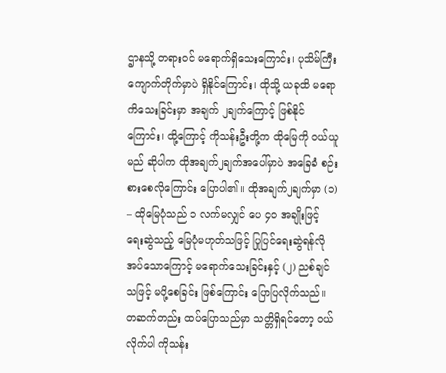ဌာနသို့ တရားဝင် မရောက်ရှိသေးကြောင်း၊ ပုသိမ်ကြီး ကျောက်တိုက်မှာပဲ ရှိနိုင်ကြောင်း၊ ထိုသို့ ယခုထိ မရောကိသေးခြင်းမှာ အချက် ၂ချက်ကြောင့် ဖြစ်နိုင်ကြောင်း၊ ထို့ကြောင့် ကိုသန်းဦးတို့က ထိုမြေကို ဝယ်ယူမည် ဆိုပါက ထိုအချက်၂ချက်အပေါ်မှာပဲ အခြေခံ စဉ်းစားစေလိုကြောင်း ပြောပါ၏။ ထိုအချက်၂ချက်မှာ (၁) – ထိုမြေပုံသည် ၁ လက်မလျှင် ပေ ၄၀ အချိုးဖြင့် ရေးဆွဲသည့် မြေပုံမဟုတ်သဖြင့် ပြုပြင်ရေးဆွဲရန်လိုအပ်သောကြောင့် မရောက်သေးခြင်းနှင့် (၂) ညစ်ချင်သဖြင့် မပို့စေခြင်း ဖြစ်ကြောင်း ပြောပြလိုက်သည်။ တဆက်တည်း ထပ်ပြောသည်မှာ သတ္တိရှိရင်တော့ ဝယ်လိုက်ပါ ကိုသန်း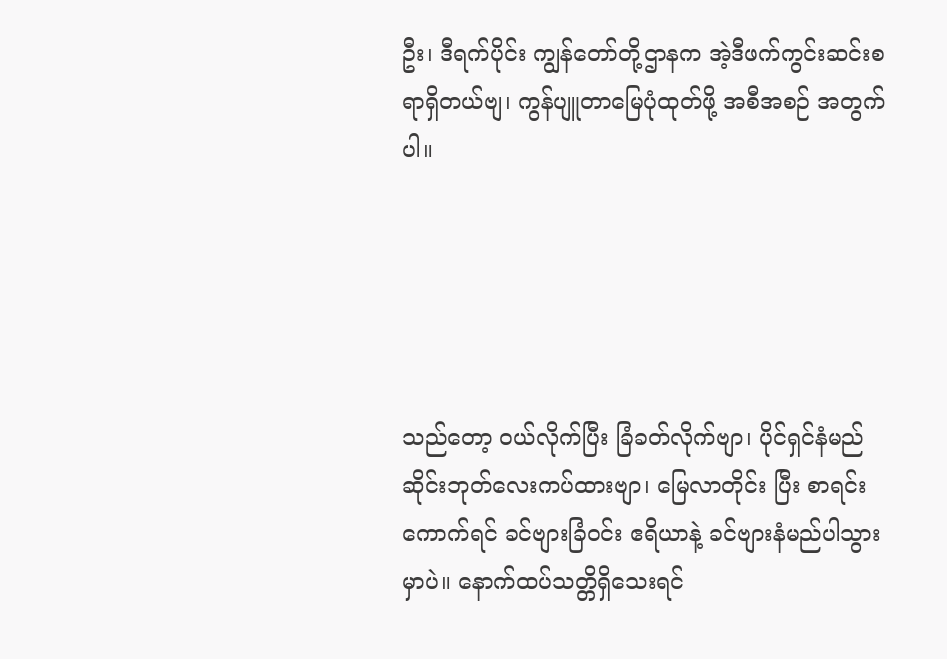ဦး၊ ဒီရက်ပိုင်း ကျွန်တော်တို့ဌာနက အဲ့ဒီဖက်ကွင်းဆင်းစရာရှိတယ်ဗျ၊ ကွန်ပျူတာမြေပုံထုတ်ဖို့ အစီအစဉ် အတွက်ပါ။





သည်တော့ ဝယ်လိုက်ပြီး ခြံခတ်လိုက်ဗျာ၊ ပိုင်ရှင်နံမည် ဆိုင်းဘုတ်လေးကပ်ထားဗျာ၊ မြေလာတိုင်း ပြီး စာရင်းကောက်ရင် ခင်ဗျားခြံဝင်း ဧရိယာနဲ့ ခင်ဗျားနံမည်ပါသွားမှာပဲ။ နောက်ထပ်သတ္တိရှိသေးရင်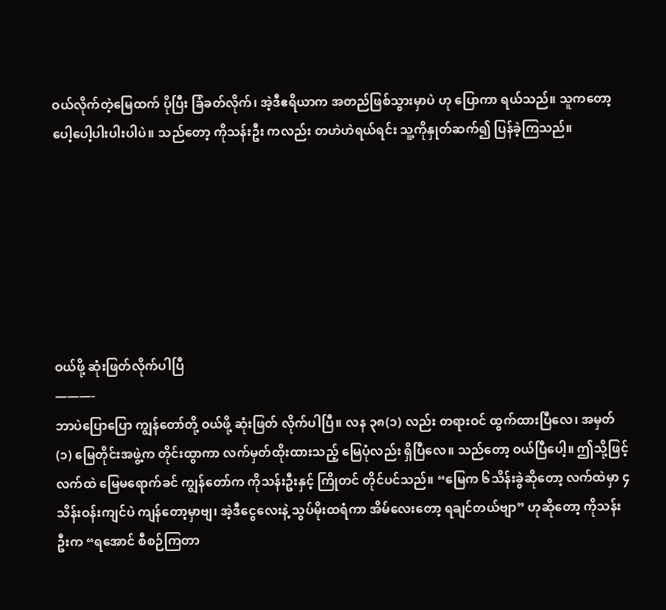ဝယ်လိုက်တဲ့မြေထက် ပိုပြီး ခြံခတ်လိုက်၊ အဲ့ဒီဧရိယာက အတည်ဖြစ်သွားမှာပဲ ဟု ပြောကာ ရယ်သည်။ သူကတော့ ပေါ့ပေါ့ပါးပါးပါပဲ။ သည်တော့ ကိုသန်းဦး ကလည်း တဟဲဟဲရယ်ရင်း သူ့ကိုနှုတ်ဆက်၍ ပြန်ခဲ့ကြသည်။







ဝယ်ဖို့ ဆုံးဖြတ်လိုက်ပါပြီ
———-
ဘာပဲပြောပြော ကျွန်တော်တို့ ဝယ်ဖို့ ဆုံးဖြတ် လိုက်ပါပြီ။ လန ၃၈(၁) လည်း တရားဝင် ထွက်ထားပြီလေ၊ အမှတ် (၁) မြေတိုင်းအဖွဲ့က တိုင်းထွာကာ လက်မှတ်ထိုးထားသည့် မြေပုံလည်း ရှိပြီလေ။ သည်တော့ ဝယ်ပြီပေါ့။ ဤသို့ဖြင့် လက်ထဲ မြေမရောက်ခင် ကျွန်တော်က ကိုသန်းဦးနှင့် ကြိုတင် တိုင်ပင်သည်။ “မြေက ၆သိန်းခွဲဆိုတော့ လက်ထဲမှာ ၄သိန်းဝန်းကျင်ပဲ ကျန်တော့မှာဗျ၊ အဲ့ဒီငွေလေးနဲ့ သွပ်မိုးထရံကာ အိမ်လေးတော့ ရချင်တယ်ဗျာ” ဟုဆိုတော့ ကိုသန်းဦးက “ရအောင် စီစဉ်ကြတာ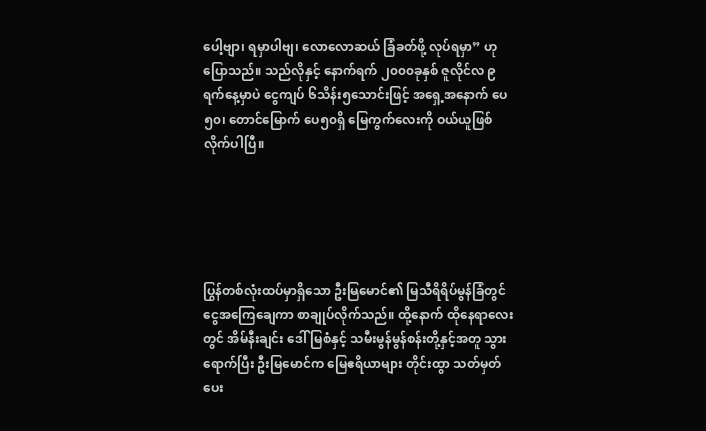ပေါ့ဗျာ၊ ရမှာပါဗျ၊ လောလောဆယ် ခြံခတ်ဖို့ လုပ်ရမှာ” ဟု ပြောသည်။ သည်လိုနှင့် နောက်ရက် ၂၀၀၀ခုနှစ် ဇူလိုင်လ ၉ ရက်နေ့မှာပဲ ငွေကျပ် ၆သိန်း၅သောင်းဖြင့် အရှေ့အနောက် ပေ ၅၀၊ တောင်မြောက် ပေ၅၀ရှိ မြေကွက်လေးကို ဝယ်ယူဖြစ်လိုက်ပါပြီ။





ပြွန်တစ်လုံးထပ်မှာရှိသော ဦးမြမောင်၏ မြသီရိရိပ်မွန်ခြံတွင် ငွေအကြေချေကာ စာချုပ်လိုက်သည်။ ထို့နောက် ထိုနေရာလေးတွင် အိမ်နီးချင်း ဒေါ်မြစံနှင့် သမီးမွန်မွန်စန်းတို့နှင့်အတူ သွားရောက်ပြီး ဦးမြမောင်က မြေဧရိယာများ တိုင်းထွာ သတ်မှတ်ပေး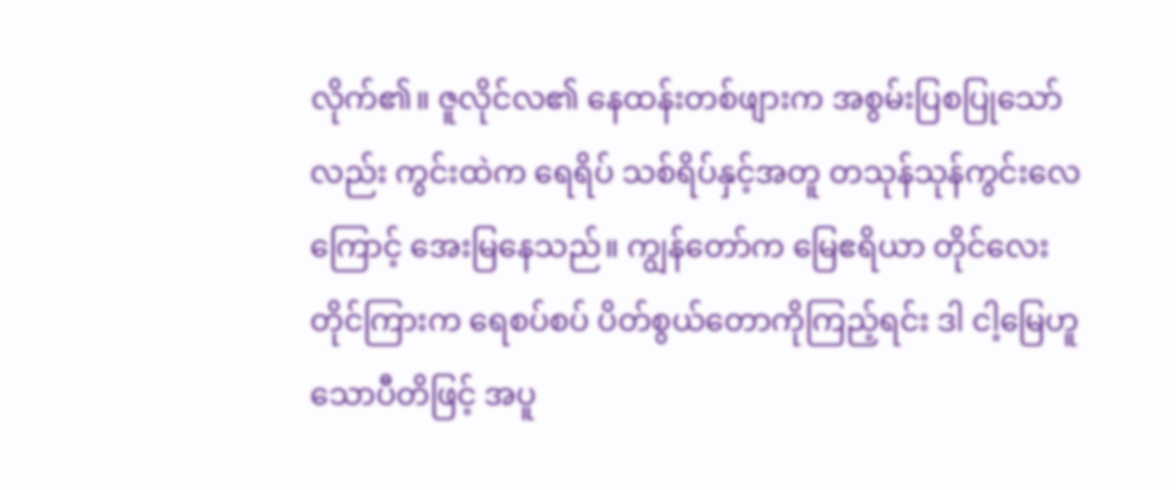လိုက်၏။ ဇူလိုင်လ၏ နေထန်းတစ်ဖျားက အစွမ်းပြစပြုသော်လည်း ကွင်းထဲက ရေရိပ် သစ်ရိပ်နှင့်အတူ တသုန်သုန်ကွင်းလေကြောင့် အေးမြနေသည်။ ကျွန်တော်က မြေဧရိယာ တိုင်လေးတိုင်ကြားက ရေစပ်စပ် ပိတ်စွယ်တောကိုကြည့်ရင်း ဒါ ငါ့မြေဟူသောပီတိဖြင့် အပူ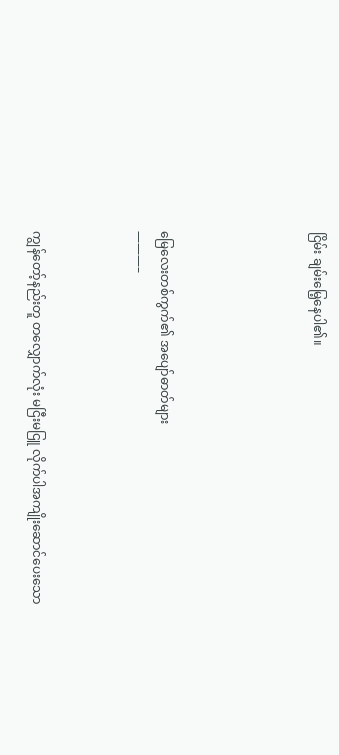ငြိမ်း ချမ်းမြေ့နေပါ၏။





မြေလေးတစ်ကွက်၏ အပျော်ဓာတ်များ
———–



ကျွန်တော့်နည်းတူ တလျှောက်လုံး မငြီးမငြူ လိုက်ပါအကျိုးဆောင်ပေးသော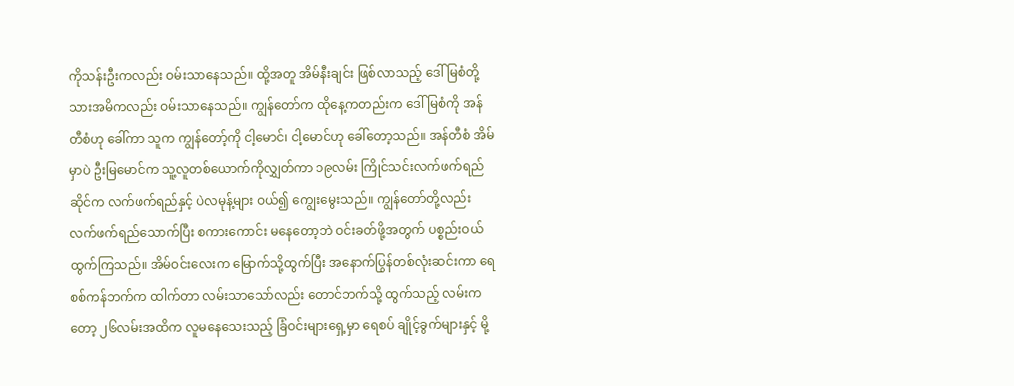ကိုသန်းဦးကလည်း ဝမ်းသာနေသည်။ ထို့အတူ အိမ်နီးချင်း ဖြစ်လာသည့် ဒေါ်မြစံတို့ သားအမိကလည်း ဝမ်းသာနေသည်။ ကျွန်တော်က ထိုနေ့ကတည်းက ဒေါ်မြစံကို အန်တီစံဟု ခေါ်ကာ သူက ကျွန်တော့်ကို ငါ့မောင်၊ ငါ့မောင်ဟု ခေါ်တော့သည်။ အန်တီစံ အိမ်မှာပဲ ဦးမြမောင်က သူ့လူတစ်ယောက်ကိုလျွှတ်ကာ ၁၉လမ်း ကြိုင်သင်းလက်ဖက်ရည်ဆိုင်က လက်ဖက်ရည်နှင့် ပဲလမုန့်များ ဝယ်၍ ကျွေးမွေးသည်။ ကျွန်တော်တို့လည်း လက်ဖက်ရည်သောက်ပြီး စကားကောင်း မနေတော့ဘဲ ဝင်းခတ်ဖို့အတွက် ပစ္စည်းဝယ်ထွက်ကြသည်။ အိမ်ဝင်းလေးက မြောက်သို့ထွက်ပြီး အနောက်ပြွန်တစ်လုံးဆင်းကာ ရေစစ်ကန်ဘက်က ထါက်တာ လမ်းသာသော်လည်း တောင်ဘက်သို့ ထွက်သည့် လမ်းကတော့ ၂၆လမ်းအထိက လူမနေသေးသည့် ခြံဝင်းများရှေ့မှာ ရေစပ် ချိုင့်ခွက်များနှင့် မို့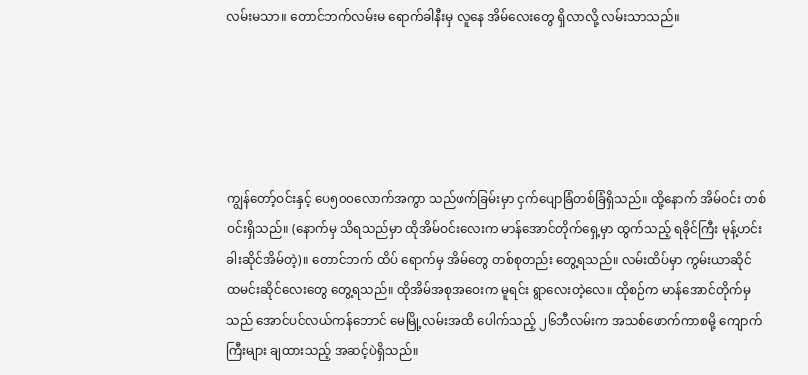လမ်းမသာ။ တောင်ဘက်လမ်းမ ရောက်ခါနီးမှ လူနေ အိမ်လေးတွေ ရှိလာလို့ လမ်းသာသည်။





ကျွန်တော့်ဝင်းနှင့် ပေ၅၀၀လောက်အကွာ သည်ဖက်ခြမ်းမှာ ငှက်ပျောခြံတစ်ခြံရှိသည်။ ထို့နောက် အိမ်ဝင်း တစ်ဝင်းရှိသည်။ (နောက်မှ သိရသည်မှာ ထိုအိမ်ဝင်းလေးက မာန်အောင်တိုက်ရှေ့မှာ ထွက်သည့် ရခိုင်ကြီး မုန့်ဟင်းခါးဆိုင်အိမ်တဲ့)။ တောင်ဘက် ထိပ် ရောက်မှ အိမ်တွေ တစ်စုတည်း တွေ့ရသည်။ လမ်းထိပ်မှာ ကွမ်းယာဆိုင် ထမင်းဆိုင်လေးတွေ တွေ့ရသည်။ ထိုအိမ်အစုအဝေးက မူရင်း ရွာလေးတဲ့လေ။ ထိုစဉ်က မာန်အောင်တိုက်မှသည် အောင်ပင်လယ်ကန်ဘောင် မေမြို့လမ်းအထိ ပေါက်သည့် ၂၆ဘီလမ်းက အသစ်ဖောက်ကာစမို့ ကျောက်ကြီးများ ချထားသည့် အဆင့်ပဲရှိသည်။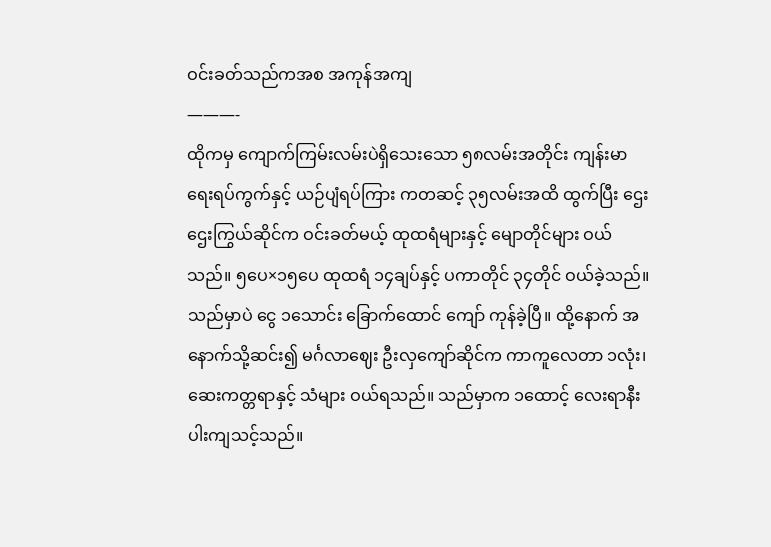ဝင်းခတ်သည်ကအစ အကုန်အကျ
———-
ထိုကမှ ကျောက်ကြမ်းလမ်းပဲရှိသေးသော ၅၈လမ်းအတိုင်း ကျန်းမာရေးရပ်ကွက်နှင့် ယဉ်ပျံရပ်ကြား ကတဆင့် ၃၅လမ်းအထိ ထွက်ပြီး ဌေးဌေးကြွယ်ဆိုင်က ဝင်းခတ်မယ့် ထုထရံများနှင့် မျောတိုင်များ ဝယ်သည်။ ၅ပေ×၁၅ပေ ထုထရံ ၁၄ချပ်နှင့် ပကာတိုင် ၃၄တိုင် ဝယ်ခဲ့သည်။ သည်မှာပဲ ငွေ ၁သောင်း ခြောက်ထောင် ကျော် ကုန်ခဲ့ပြီ။ ထို့နောက် အနောက်သို့ဆင်း၍ မင်္ဂလာဈေး ဦးလှကျော်ဆိုင်က ကာကူလေတာ ၁လုံး၊ ဆေးကတ္တရာနှင့် သံများ ဝယ်ရသည်။ သည်မှာက ၁ထောင့် လေးရာနီးပါးကျသင့်သည်။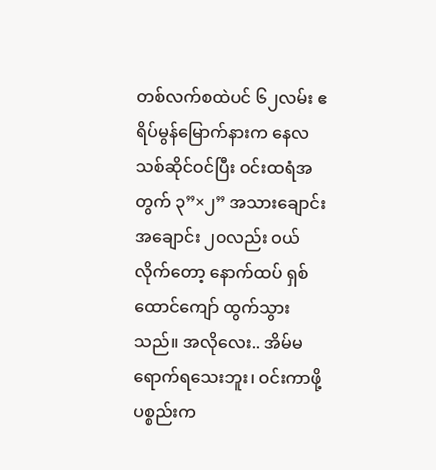တစ်လက်စထဲပင် ၆၂လမ်း ဧရိပ်မွန်မြောက်နားက နေလ သစ်ဆိုင်ဝင်ပြီး ဝင်းထရံအတွက် ၃”×၂” အသားချောင်း အချောင်း ၂၀လည်း ဝယ်လိုက်တော့ နောက်ထပ် ရှစ်ထောင်ကျော် ထွက်သွားသည်။ အလိုလေး.. အိမ်မရောက်ရသေးဘူး၊ ဝင်းကာဖို့ ပစ္စည်းက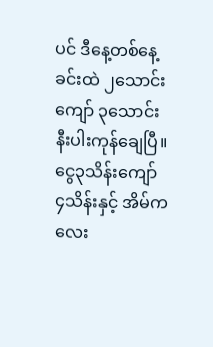ပင် ဒီနေ့တစ်နေ့ခင်းထဲ ၂သောင်းကျော် ၃သောင်းနီးပါးကုန်ချေပြီ။ ငွေ၃သိန်းကျော် ၄သိန်းနှင့် အိမ်ကလေး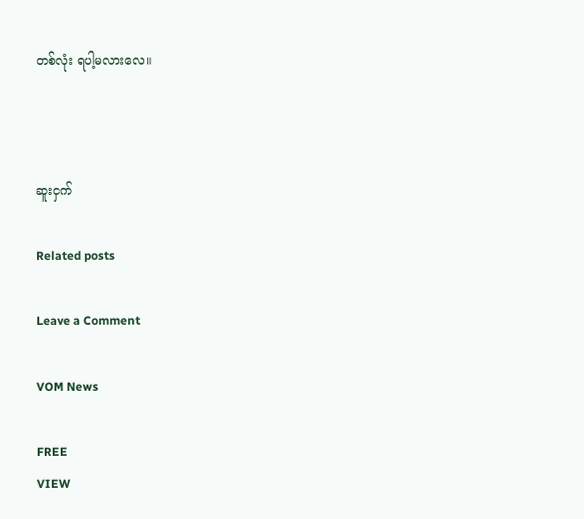တစ်လုံး ရပါ့မလားလေ။



ဆူးငှက်

Related posts

Leave a Comment

VOM News

FREE
VIEW